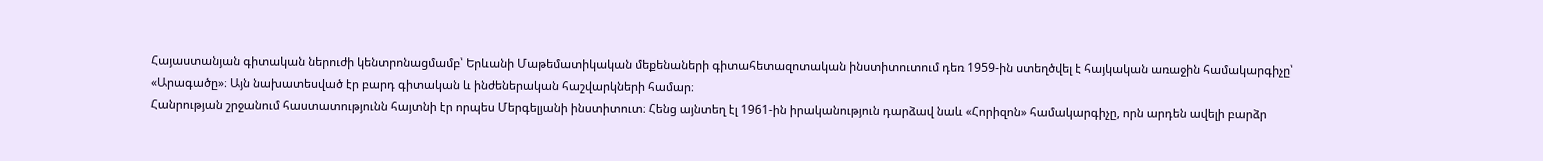Հայաստանյան գիտական ներուժի կենտրոնացմամբ՝ Երևանի Մաթեմատիկական մեքենաների գիտահետազոտական ինստիտուտում դեռ 1959-ին ստեղծվել է հայկական առաջին համակարգիչը՝ «Արագածը»։ Այն նախատեսված էր բարդ գիտական և ինժեներական հաշվարկների համար։
Հանրության շրջանում հաստատությունն հայտնի էր որպես Մերգելյանի ինստիտուտ։ Հենց այնտեղ էլ 1961-ին իրականություն դարձավ նաև «Հորիզոն» համակարգիչը, որն արդեն ավելի բարձր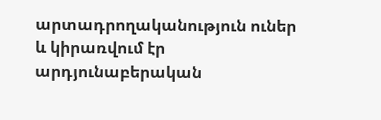արտադրողականություն ուներ և կիրառվում էր արդյունաբերական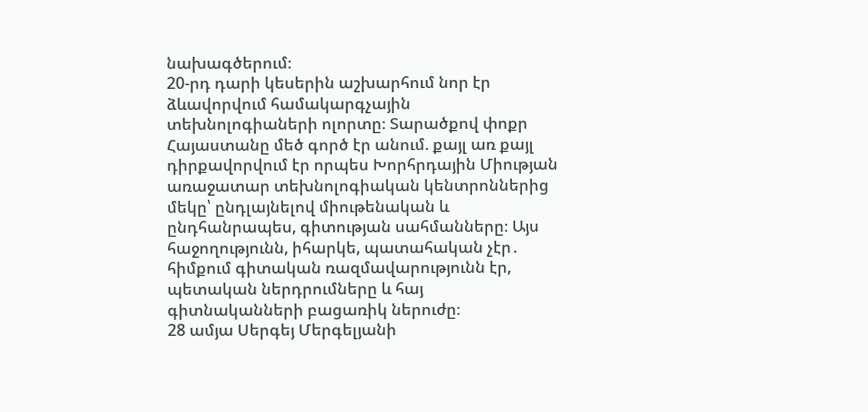նախագծերում։
20-րդ դարի կեսերին աշխարհում նոր էր ձևավորվում համակարգչային տեխնոլոգիաների ոլորտը։ Տարածքով փոքր Հայաստանը մեծ գործ էր անում. քայլ առ քայլ դիրքավորվում էր որպես Խորհրդային Միության առաջատար տեխնոլոգիական կենտրոններից մեկը՝ ընդլայնելով միութենական և ընդհանրապես, գիտության սահմանները։ Այս հաջողությունն, իհարկե, պատահական չէր․ հիմքում գիտական ռազմավարությունն էր, պետական ներդրումները և հայ գիտնականների բացառիկ ներուժը։
28 ամյա Սերգեյ Մերգելյանի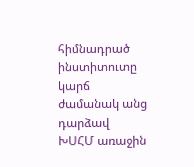հիմնադրած ինստիտուտը կարճ ժամանակ անց դարձավ ԽՍՀՄ առաջին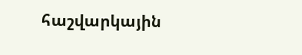հաշվարկային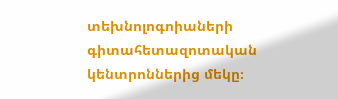տեխնոլոգոիաների գիտահետազոտական կենտրոններից մեկը։